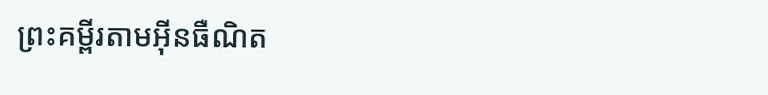ព្រះគម្ពីរតាមអ៊ីនធឺណិត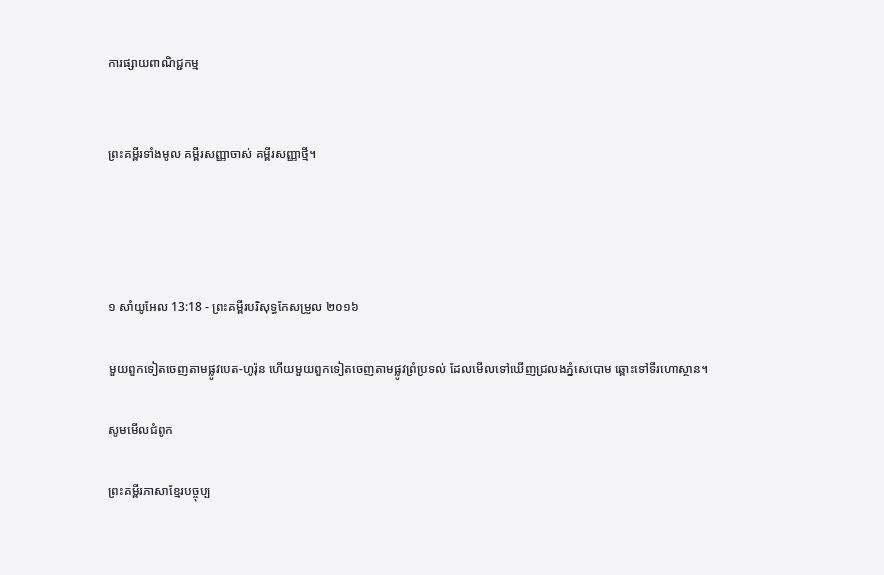ការផ្សាយពាណិជ្ជកម្ម


ព្រះគម្ពីរទាំងមូល គម្ពីរសញ្ញាចាស់ គម្ពីរសញ្ញាថ្មី។




១ សាំ‌យូ‌អែល 13:18 - ព្រះគម្ពីរបរិសុទ្ធកែសម្រួល ២០១៦

មួយពួកទៀតចេញតាមផ្លូវបេត-ហូរ៉ុន ហើយមួយពួកទៀតចេញតាមផ្លូវព្រំ‌ប្រទល់ ដែលមើលទៅឃើញជ្រលងភ្នំសេបោម ឆ្ពោះទៅទីរហោ‌ស្ថាន។

សូមមើលជំពូក

ព្រះគម្ពីរភាសាខ្មែរបច្ចុប្ប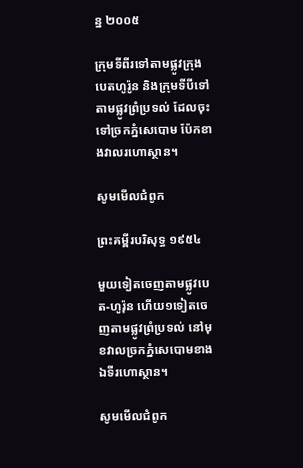ន្ន ២០០៥

ក្រុមទីពីរទៅតាមផ្លូវក្រុងបេត‌ហូ‌រ៉ូន និងក្រុមទីបីទៅតាមផ្លូវព្រំ‌ប្រទល់ ដែលចុះទៅច្រកភ្នំសេ‌បោម ប៉ែកខាងវាលរហោ‌ស្ថាន។

សូមមើលជំពូក

ព្រះគម្ពីរបរិសុទ្ធ ១៩៥៤

មួយទៀតចេញតាមផ្លូវបេត-ហូរ៉ុន ហើយ១ទៀតចេញតាមផ្លូវព្រំ‌ប្រទល់ នៅមុខវាលច្រកភ្នំសេបោមខាងឯទីរហោ‌ស្ថាន។

សូមមើលជំពូក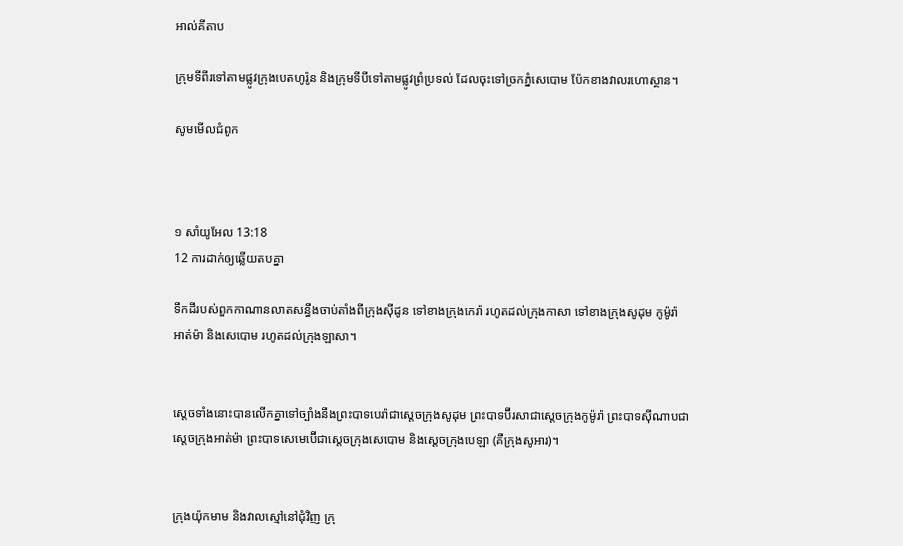អាល់គីតាប

ក្រុមទីពីរទៅតាមផ្លូវក្រុងបេត‌ហូ‌រ៉ូន និងក្រុមទីបីទៅតាមផ្លូវព្រំប្រទល់ ដែលចុះទៅច្រកភ្នំសេ‌បោម ប៉ែកខាងវាលរហោ‌ស្ថាន។

សូមមើលជំពូក



១ សាំ‌យូ‌អែល 13:18
12 ការដាក់ឲ្យឆ្លើយតបគ្នា

ទឹកដីរបស់ពួកកាណានលាតសន្ធឹងចាប់តាំងពីក្រុងស៊ីដូន ទៅខាងក្រុងកេរ៉ា រហូតដល់ក្រុងកាសា ទៅខាងក្រុងសូដុម កូម៉ូរ៉ា អាត់ម៉ា និងសេ‌បោម រហូតដល់ក្រុងឡា‌សា។


ស្តេចទាំងនោះបានលើកគ្នាទៅច្បាំងនឹងព្រះបាទបេរ៉ាជាស្តេចក្រុងសូដុម ព្រះបាទប៊ីរសាជាស្តេចក្រុងកូម៉ូរ៉ា ព្រះបាទស៊ីណាបជាស្តេចក្រុងអាត់ម៉ា ព្រះបាទសេមេ‌ប៊ើជាស្តេចក្រុងសេបោម និងស្តេចក្រុងបេឡា (គឺក្រុងសូអារ)។


ក្រុងយ៉ុកមាម និងវាលស្មៅនៅជុំ‌វិញ ក្រុ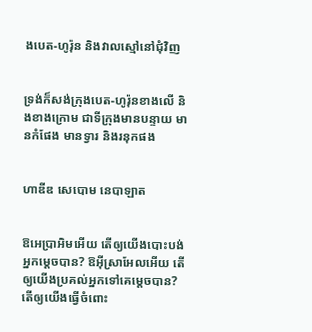ងបេត-ហូរ៉ុន និងវាលស្មៅនៅជុំ‌វិញ


ទ្រង់ក៏សង់ក្រុងបេត-ហូរ៉ុនខាងលើ និងខាងក្រោម ជាទីក្រុងមានបន្ទាយ មានកំផែង មានទ្វារ និងរនុកផង


ហាឌីឌ សេបោម នេបា‌ឡាត


ឱអេប្រាអិមអើយ តើឲ្យយើងបោះបង់អ្នកម្ដេចបាន? ឱអ៊ីស្រា‌អែលអើយ តើឲ្យយើងប្រគល់អ្នកទៅគេម្ដេចបាន? តើឲ្យយើងធ្វើចំពោះ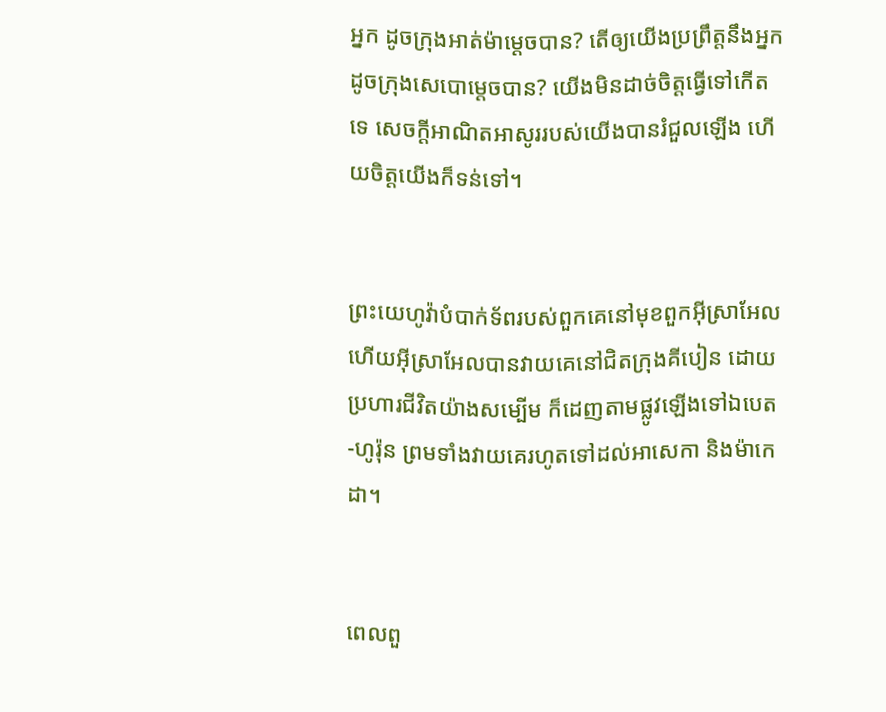អ្នក ដូចក្រុងអាត់ម៉ាម្ដេចបាន? តើឲ្យយើងប្រព្រឹត្តនឹងអ្នក ដូចក្រុងសេបោម្តេចបាន? យើងមិនដាច់ចិត្តធ្វើទៅកើតទេ សេចក្ដីអាណិតអាសូររបស់យើងបានរំជួលឡើង ហើយចិត្តយើងក៏ទន់ទៅ។


ព្រះ‌យេហូវ៉ាបំបាក់ទ័ពរបស់ពួកគេនៅមុខពួកអ៊ីស្រា‌អែល ហើយអ៊ីស្រាអែលបានវាយគេនៅជិតក្រុងគីបៀន ដោយប្រហារជីវិតយ៉ាងសម្បើម ក៏ដេញតាមផ្លូវឡើងទៅឯបេត-ហូរ៉ុន ព្រមទាំងវាយគេរហូតទៅដល់អាសេកា និងម៉ាកេដា។


ពេលពួ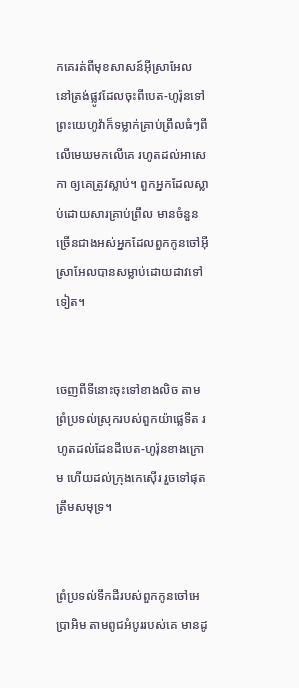កគេរត់ពីមុខសាសន៍អ៊ីស្រា‌អែល នៅត្រង់ផ្លូវដែលចុះពីបេត-ហូរ៉ុនទៅ ព្រះ‌យេហូវ៉ាក៏ទម្លាក់គ្រាប់ព្រឹលធំៗពីលើមេឃមកលើគេ រហូតដល់អាសេកា ឲ្យគេត្រូវស្លាប់។ ពួកអ្នកដែលស្លាប់ដោយសារគ្រាប់ព្រឹល មានចំនួនច្រើនជាងអស់អ្នកដែលពួកកូនចៅអ៊ីស្រា‌អែលបានសម្លាប់ដោយដាវទៅទៀត។


ចេញពីទីនោះចុះទៅខាងលិច តាមព្រំប្រទល់ស្រុករបស់ពួកយ៉ាផ្លេ‌ទីត រហូតដល់ដែនដីបេត-ហូរ៉ុនខាងក្រោម ហើយដល់ក្រុងកេស៊ើរ រួចទៅផុតត្រឹមសមុទ្រ។


ព្រំប្រទល់ទឹកដីរបស់ពួកកូនចៅអេប្រាអិម តាមពូជអំបូររបស់គេ មានដូ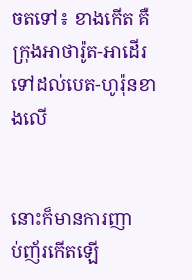ចតទៅ៖ ខាងកើត គឺក្រុងអាថា‌រ៉ូត-អាដើរ ទៅដល់បេត-ហូរ៉ុនខាងលើ


នោះក៏មានការញាប់‌ញ័រកើតឡើ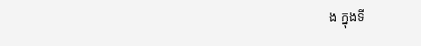ង ក្នុងទី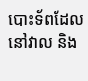បោះទ័ពដែលនៅវាល និង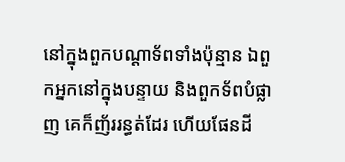នៅក្នុងពួកបណ្ដាទ័ពទាំងប៉ុន្មាន ឯពួកអ្នកនៅក្នុងបន្ទាយ និងពួកទ័ពបំផ្លាញ គេក៏ញ័ររន្ធត់ដែរ ហើយផែនដី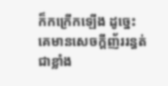ក៏កក្រើកឡើង ដូច្នេះ គេមានសេចក្ដីញ័ររន្ធត់ជាខ្លាំង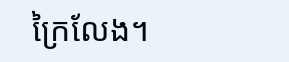ក្រៃ‌លែង។